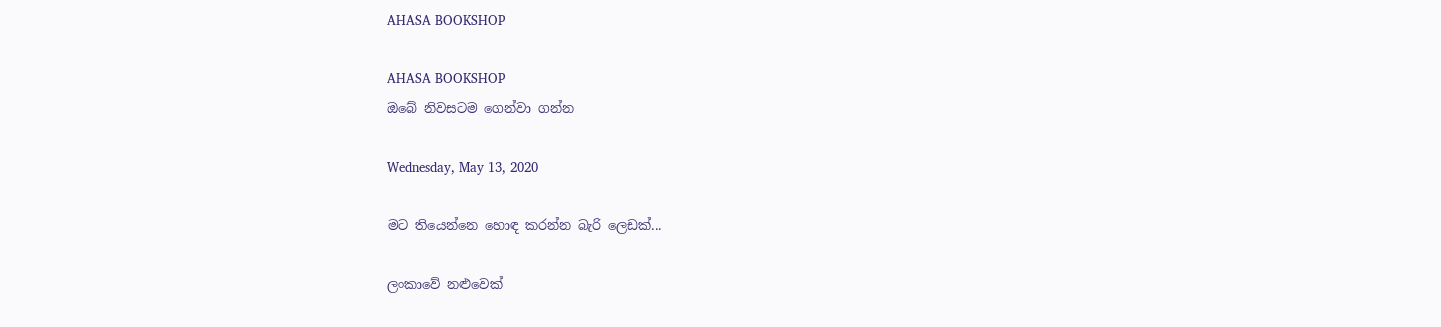AHASA BOOKSHOP

AHASA BOOKSHOP
ඔබේ නිවසටම ගෙන්වා ගන්න

Wednesday, May 13, 2020

මට තියෙන්නෙ හොඳ කරන්න බැරි ලෙඩක්...

ලංකාවේ නළුවෙක්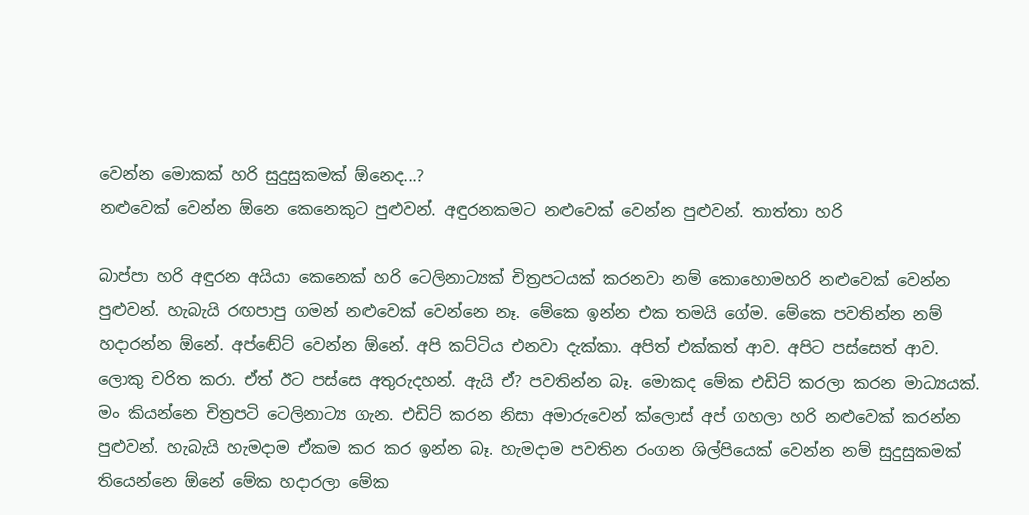වෙන්න මොකක් හරි සුදුසුකමක් ඕනෙද...?
නළුවෙක් වෙන්න ඕනෙ කෙනෙකුට පුළුවන්. අඳුරනකමට නළුවෙක් වෙන්න පුළුවන්. තාත්තා හරි

බාප්පා හරි අඳුරන අයියා කෙනෙක් හරි ටෙලිනාට්‍යක් චිත්‍රපටයක් කරනවා නම් කොහොමහරි නළුවෙක් වෙන්න පුළුවන්. හැබැයි රඟපාපු ගමන් නළුවෙක් වෙන්නෙ නෑ. මේකෙ ඉන්න එක තමයි ගේම. මේකෙ පවතින්න නම් හදාරන්න ඕනේ. අප්ඬේට් වෙන්න ඕනේ. අපි කට්ටිය එනවා දැක්කා. අපිත් එක්කත් ආව. අපිට පස්සෙත් ආව. ලොකු චරිත කරා. ඒත් ඊට පස්සෙ අතුරුදහන්. ඇයි ඒ? පවතින්න බෑ. මොකද මේක එඩිට් කරලා කරන මාධ්‍යයක්. මං කියන්නෙ චිත්‍රපටි ටෙලිනාට්‍ය ගැන. එඩිට් කරන නිසා අමාරුවෙන් ක්ලොස් අප් ගහලා හරි නළුවෙක් කරන්න පුළුවන්. හැබැයි හැමදාම ඒකම කර කර ඉන්න බෑ. හැමදාම පවතින රංගන ශිල්පියෙක් වෙන්න නම් සුදුසුකමක් තියෙන්නෙ ඕනේ මේක හදාරලා මේක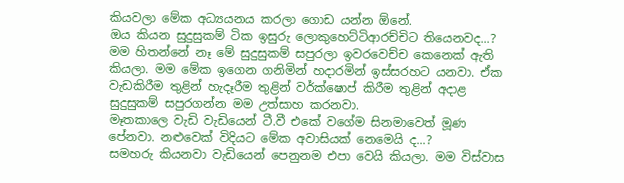කියවලා මේක අධ්‍යයනය කරලා ගොඩ යන්න ඕනේ.
ඔය කියන සුදුසුකම් ටික ඉසුරු ලොකුහෙට්ටිආරච්චිට තියෙනවද...?
මම හිතන්නේ නෑ මේ සුදුසුකම් සපුරලා ඉවරවෙච්ච කෙනෙක් ඇති කියලා. මම මේක ඉගෙන ගනිමින් හදාරමින් ඉස්සරහට යනවා. ඒක වැඩකිරීම තුළින් හැදෑරීම තුළින් වර්ක්ෂොප් කිරීම තුළින් අදාළ සුදුසුකම් සපුරගන්න මම උත්සාහ කරනවා.
මෑතකාලෙ වැඩි වැඩියෙන් ටී.වී එකේ වගේම සිනමාවෙත් මූණ පේනවා. නළුවෙක් විදියට මේක අවාසියක් නෙමෙයි ද...?
සමහරු කියනවා වැඩියෙන් පෙනුනම එපා වෙයි කියලා. මම විස්වාස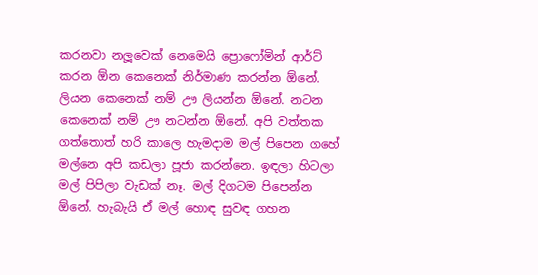කරනවා නලූවෙක් නෙමෙයි ප්‍රොෆෝමින් ආර්ට් කරන ඕන කෙනෙක් නිර්මාණ කරන්න ඕනේ. ලියන කෙනෙක් නම් ඌ ලියන්න ඕනේ. නටන කෙනෙක් නම් ඌ නටන්න ඕනේ. අපි වත්තක ගත්තොත් හරි කාලෙ හැමදාම මල් පිපෙන ගහේ මල්නෙ අපි කඩලා පූජා කරන්නෙ. ඉඳලා හිටලා මල් පිපිලා වැඩක් නෑ. මල් දිගටම පිපෙන්න ඕනේ. හැබැයි ඒ මල් හොඳ සුවඳ ගහන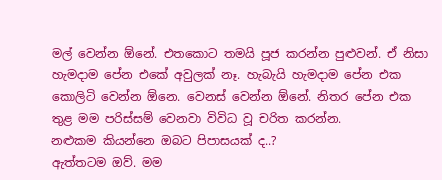මල් වෙන්න ඕනේ. එතකොට තමයි පූජ කරන්න පුළුවන්. ඒ නිසා හැමදාම පේන එකේ අවුලක් නෑ. හැබැයි හැමදාම පේන එක කොලිටි වෙන්න ඕනෙ. වෙනස් වෙන්න ඕනේ. නිතර පේන එක තුළ මම පරිස්සම් වෙනවා විවිධ වූ චරිත කරන්න.
නළුකම කියන්නෙ ඔබට පිපාසයක් ද..?
ඇත්තටම ඔව්. මම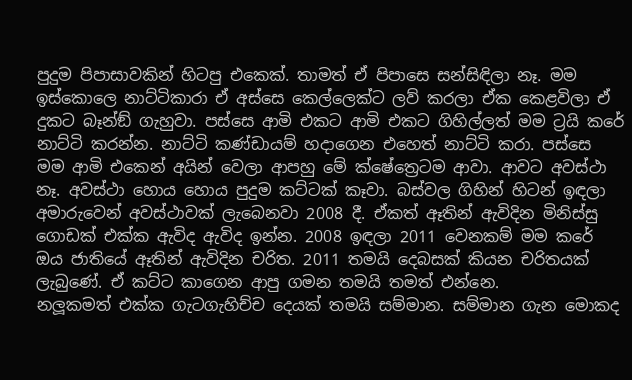පුදුම පිපාසාවකින් හිටපු එකෙක්. තාමත් ඒ පිපාසෙ සන්සිඳිලා නෑ. මම ඉස්කොලෙ නාට්ටිකාරා ඒ අස්සෙ කෙල්ලෙක්ට ලව් කරලා ඒක කෙළවිලා ඒ දුකට බෑන්ඞ් ගැහුවා. පස්සෙ ආමි එකට ආමි එකට ගිහිල්ලත් මම ට්‍රයි කරේ නාට්ටි කරන්න. නාට්ටි කණ්ඩායම් හදාගෙන එහෙත් නාට්ටි කරා. පස්සෙ මම ආමි එකෙන් අයින් වෙලා ආපහු මේ ක්ෂේත්‍රෙටම ආවා. ආවට අවස්ථා නෑ. අවස්ථා හොය හොය පුදුම කට්ටක් කෑවා. බස්වල ගිහින් හිටන් ඉඳලා අමාරුවෙන් අවස්ථාවක් ලැබෙනවා 2008 දී. ඒකත් ඈතින් ඇවිදින මිනිස්සු ගොඩක් එක්ක ඇවිද ඇවිද ඉන්න. 2008 ඉඳලා 2011 වෙනකම් මම කරේ ඔය ජාතියේ ඈතින් ඇවිදින චරිත. 2011 තමයි දෙබසක් කියන චරිතයක් ලැබුණේ. ඒ කට්ට කාගෙන ආපු ගමන තමයි තමත් එන්නෙ.
නලූකමත් එක්ක ගැටගැහිච්ච දෙයක් තමයි සම්මාන. සම්මාන ගැන මොකද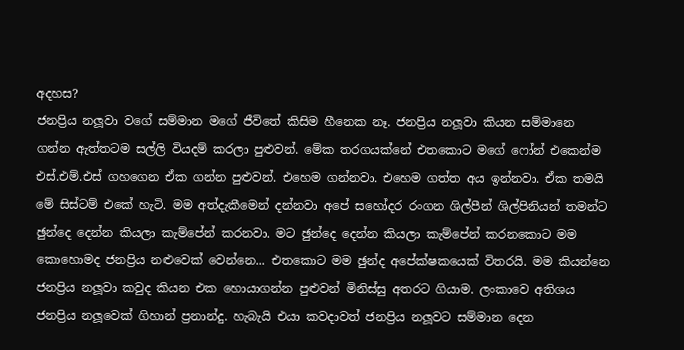අදහස?
ජනප්‍රිය නලූවා වගේ සම්මාන මගේ ජීවිතේ කිසිම හීනෙක නෑ. ජනප්‍රිය නලූවා කියන සම්මානෙ ගන්න ඇත්තටම සල්ලි වියදම් කරලා පුළුවන්. මේක තරගයක්නේ එතකොට මගේ ෆෝන් එකෙන්ම එස්.එම්.එස් ගහගෙන ඒක ගන්න පුළුවන්. එහෙම ගන්නවා. එහෙම ගත්ත අය ඉන්නවා. ඒක තමයි මේ සිස්ටම් එකේ හැටි. මම අත්දැකීමෙන් දන්නවා අපේ සහෝදර රංගන ශිල්පීන් ශිල්පිනියන් තමන්ට ඡුන්දෙ දෙන්න කියලා කැම්පේන් කරනවා. මට ඡුන්දෙ දෙන්න කියලා කැම්පේන් කරනකොට මම කොහොමද ජනප්‍රිය නළුවෙක් වෙන්නෙ... එතකොට මම ඡුන්ද අපේක්ෂකයෙක් විතරයි. මම කියන්නෙ ජනප්‍රිය නලූවා කවුද කියන එක හොයාගන්න පුළුවන් මිනිස්සු අතරට ගියාම. ලංකාවෙ අතිශය ජනප්‍රිය නලූවෙක් ගිහාන් ප්‍රනාන්දු. හැබැයි එයා කවදාවත් ජනප්‍රිය නලූවට සම්මාන දෙන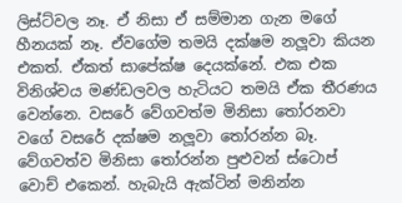ලිස්ට්වල නෑ. ඒ නිසා ඒ සම්මාන ගැන මගේ හීනයක් නෑ. ඒවගේම තමයි දක්ෂම නලූවා කියන එකත්. ඒකත් සාපේක්ෂ දෙයක්නේ. එක එක විනිශ්චය මණ්ඩලවල හැටියට තමයි ඒක තීරණය වෙන්නෙ. වසරේ වේගවත්ම මිනිසා තෝරනවා වගේ වසරේ දක්ෂම නලූවා තෝරන්න බෑ. වේගවත්ව මිනිසා තෝරන්න පුළුවන් ස්ටොප් වොච් එකෙන්. හැබැයි ඇක්ටින් මනින්න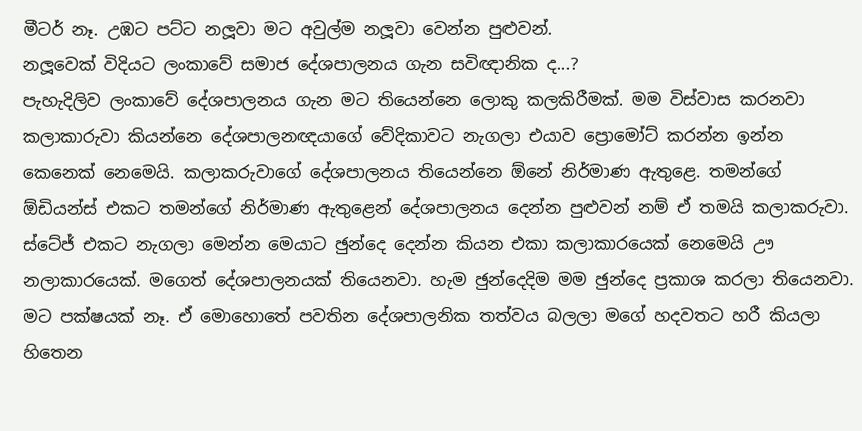මීටර් නෑ. උඹට පට්ට නලූවා මට අවුල්ම නලූවා වෙන්න පුළුවන්.
නලූවෙක් විදියට ලංකාවේ සමාජ දේශපාලනය ගැන සවිඥානික ද...?
පැහැදිලිව ලංකාවේ දේශපාලනය ගැන මට තියෙන්නෙ ලොකු කලකිරීමක්. මම විස්වාස කරනවා කලාකාරුවා කියන්නෙ දේශපාලනඥයාගේ වේදිකාවට නැගලා එයාව ප්‍රොමෝට් කරන්න ඉන්න කෙනෙක් නෙමෙයි. කලාකරුවාගේ දේශපාලනය තියෙන්නෙ ඕනේ නිර්මාණ ඇතුළෙ. තමන්ගේ ඕඩියන්ස් එකට තමන්ගේ නිර්මාණ ඇතුළෙන් දේශපාලනය දෙන්න පුළුවන් නම් ඒ තමයි කලාකරුවා. ස්ටේජ් එකට නැගලා මෙන්න මෙයාට ඡුන්දෙ දෙන්න කියන එකා කලාකාරයෙක් නෙමෙයි ඌ නලාකාරයෙක්. මගෙත් දේශපාලනයක් තියෙනවා. හැම ඡුන්දෙදිම මම ඡුන්දෙ ප්‍රකාශ කරලා තියෙනවා. මට පක්ෂයක් නෑ. ඒ මොහොතේ පවතින දේශපාලනික තත්වය බලලා මගේ හදවතට හරී කියලා හිතෙන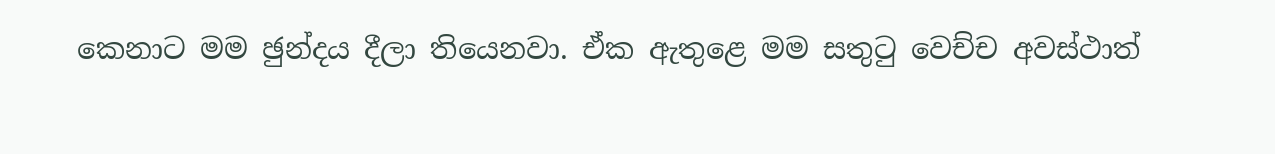කෙනාට මම ඡුන්දය දීලා තියෙනවා. ඒක ඇතුළෙ මම සතුටු වෙච්ච අවස්ථාත්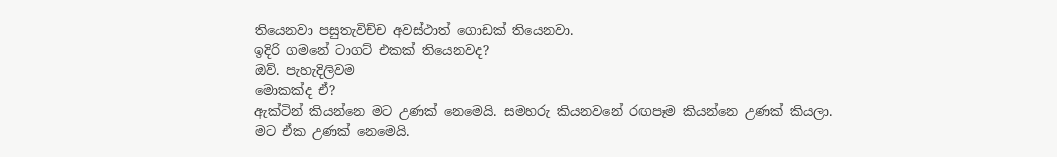තියෙනවා පසුතැවිච්ච අවස්ථාත් ගොඩක් තියෙනවා.
ඉදිරි ගමනේ ටාගට් එකක් තියෙනවද?
ඔව්. පැහැදිලිවම
මොකක්ද ඒ?
ඇක්ටින් කියන්නෙ මට උණක් නෙමෙයි. සමහරු කියනවනේ රඟපෑම කියන්නෙ උණක් කියලා. මට ඒක උණක් නෙමෙයි.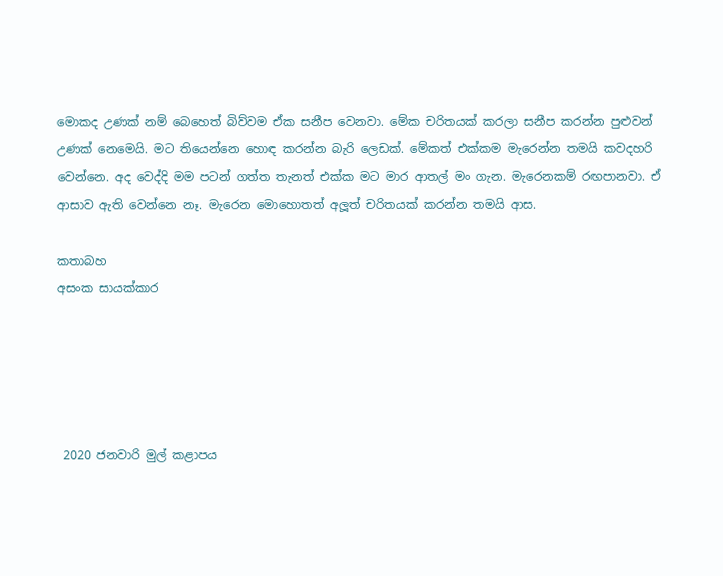මොකද උණක් නම් බෙහෙත් බිව්වම ඒක සනීප වෙනවා. මේක චරිතයක් කරලා සනීප කරන්න පුළුවන් උණක් නෙමෙයි. මට තියෙන්නෙ හොඳ කරන්න බැරි ලෙඩක්. මේකත් එක්කම මැරෙන්න තමයි කවදහරි වෙන්නෙ. අද වෙද්දි මම පටන් ගත්ත තැනත් එක්ක මට මාර ආතල් මං ගැන. මැරෙනකම් රඟපානවා. ඒ ආසාව ඇති වෙන්නෙ නෑ. මැරෙන මොහොතත් අලූත් චරිතයක් කරන්න තමයි ආස.

කතාබහ
අසංක සායක්කාර





 2020 ජනවාරි මුල් කළාපය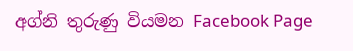අග්නි තුරුණු වියමන Facebook Page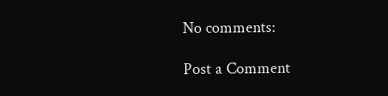No comments:

Post a Comment